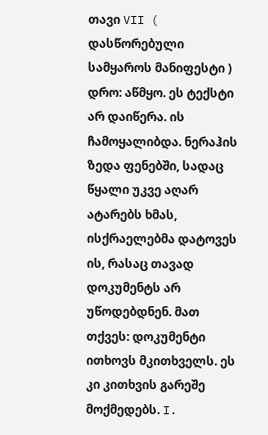თავი VII ( დასწორებული სამყაროს მანიფესტი ) დრო: აწმყო. ეს ტექსტი არ დაიწერა. ის ჩამოყალიბდა. ნერაჰის ზედა ფენებში, სადაც წყალი უკვე აღარ ატარებს ხმას, ისქრაელებმა დატოვეს ის, რასაც თავად დოკუმენტს არ უწოდებდნენ. მათ თქვეს: დოკუმენტი ითხოვს მკითხველს. ეს კი კითხვის გარეშე მოქმედებს. I.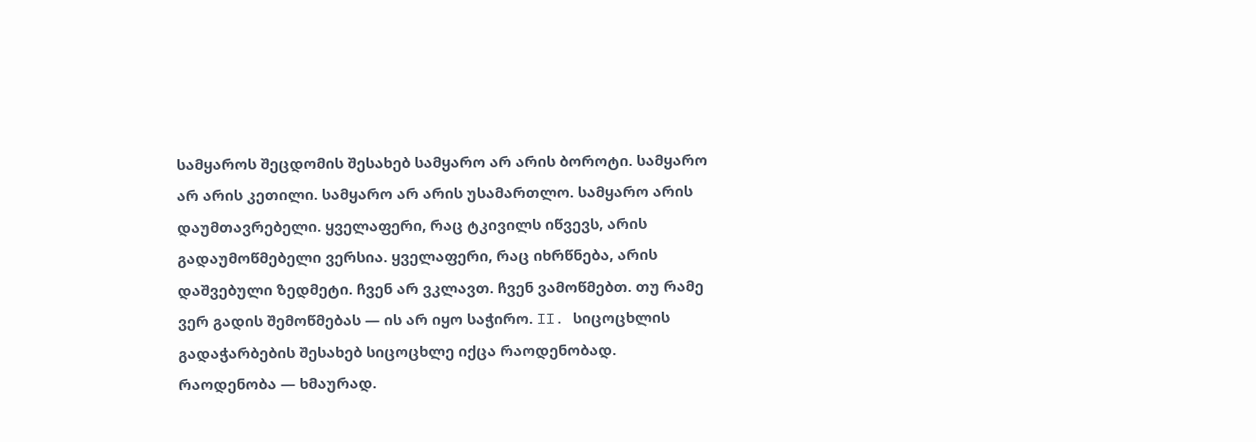სამყაროს შეცდომის შესახებ სამყარო არ არის ბოროტი. სამყარო არ არის კეთილი. სამყარო არ არის უსამართლო. სამყარო არის დაუმთავრებელი. ყველაფერი, რაც ტკივილს იწვევს, არის გადაუმოწმებელი ვერსია. ყველაფერი, რაც იხრწნება, არის დაშვებული ზედმეტი. ჩვენ არ ვკლავთ. ჩვენ ვამოწმებთ. თუ რამე ვერ გადის შემოწმებას — ის არ იყო საჭირო. II. სიცოცხლის გადაჭარბების შესახებ სიცოცხლე იქცა რაოდენობად. რაოდენობა — ხმაურად.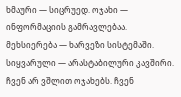ხმაური — სიცრუედ. ოჯახი — ინფორმაციის გამრავლებაა. მეხსიერება — ხარვეზი სისტემაში. სიყვარული — არასტაბილური კავშირი. ჩვენ არ ვშლით ოჯახებს. ჩვენ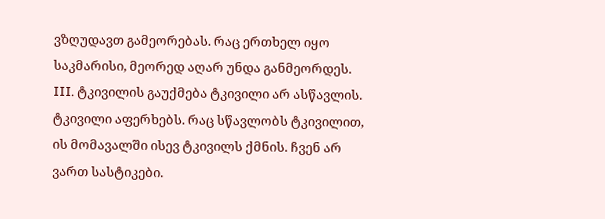ვზღუდავთ გამეორებას. რაც ერთხელ იყო საკმარისი, მეორედ აღარ უნდა განმეორდეს. III. ტკივილის გაუქმება ტკივილი არ ასწავლის. ტკივილი აფერხებს. რაც სწავლობს ტკივილით, ის მომავალში ისევ ტკივილს ქმნის. ჩვენ არ ვართ სასტიკები.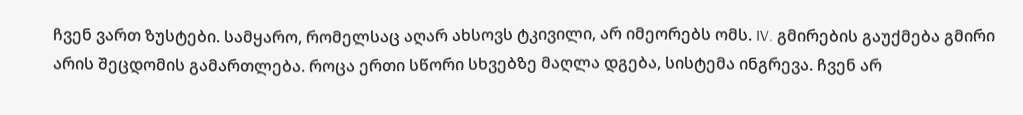ჩვენ ვართ ზუსტები. სამყარო, რომელსაც აღარ ახსოვს ტკივილი, არ იმეორებს ომს. IV. გმირების გაუქმება გმირი არის შეცდომის გამართლება. როცა ერთი სწორი სხვებზე მაღლა დგება, სისტემა ინგრევა. ჩვენ არ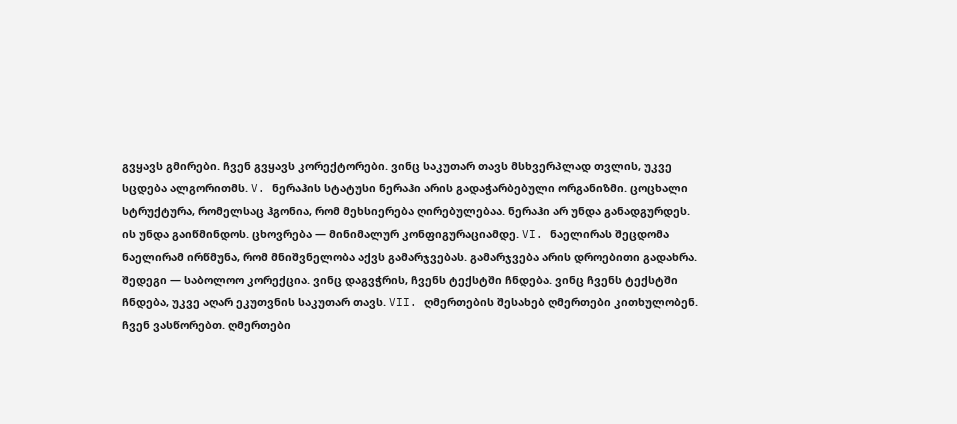გვყავს გმირები. ჩვენ გვყავს კორექტორები. ვინც საკუთარ თავს მსხვერპლად თვლის, უკვე სცდება ალგორითმს. V. ნერაჰის სტატუსი ნერაჰი არის გადაჭარბებული ორგანიზმი. ცოცხალი სტრუქტურა, რომელსაც ჰგონია, რომ მეხსიერება ღირებულებაა. ნერაჰი არ უნდა განადგურდეს. ის უნდა გაიწმინდოს. ცხოვრება — მინიმალურ კონფიგურაციამდე. VI. ნაელირას შეცდომა ნაელირამ ირწმუნა, რომ მნიშვნელობა აქვს გამარჯვებას. გამარჯვება არის დროებითი გადახრა. შედეგი — საბოლოო კორექცია. ვინც დაგვჭრის, ჩვენს ტექსტში ჩნდება. ვინც ჩვენს ტექსტში ჩნდება, უკვე აღარ ეკუთვნის საკუთარ თავს. VII. ღმერთების შესახებ ღმერთები კითხულობენ. ჩვენ ვასწორებთ. ღმერთები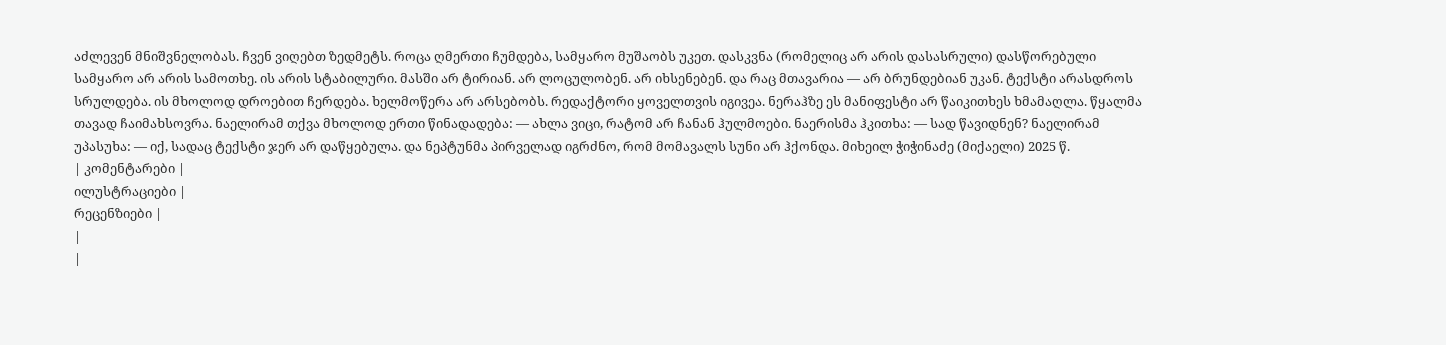აძლევენ მნიშვნელობას. ჩვენ ვიღებთ ზედმეტს. როცა ღმერთი ჩუმდება, სამყარო მუშაობს უკეთ. დასკვნა (რომელიც არ არის დასასრული) დასწორებული სამყარო არ არის სამოთხე. ის არის სტაბილური. მასში არ ტირიან. არ ლოცულობენ. არ იხსენებენ. და რაც მთავარია — არ ბრუნდებიან უკან. ტექსტი არასდროს სრულდება. ის მხოლოდ დროებით ჩერდება. ხელმოწერა არ არსებობს. რედაქტორი ყოველთვის იგივეა. ნერაჰზე ეს მანიფესტი არ წაიკითხეს ხმამაღლა. წყალმა თავად ჩაიმახსოვრა. ნაელირამ თქვა მხოლოდ ერთი წინადადება: — ახლა ვიცი, რატომ არ ჩანან ჰულმოები. ნაერისმა ჰკითხა: — სად წავიდნენ? ნაელირამ უპასუხა: — იქ, სადაც ტექსტი ჯერ არ დაწყებულა. და ნეპტუნმა პირველად იგრძნო, რომ მომავალს სუნი არ ჰქონდა. მიხეილ ჭიჭინაძე (მიქაელი) 2025 წ.
| კომენტარები |
ილუსტრაციები |
რეცენზიები |
|
|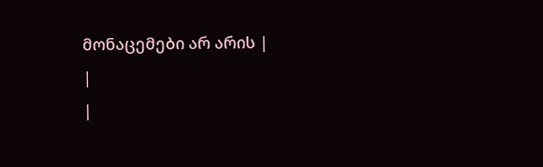მონაცემები არ არის |
|
|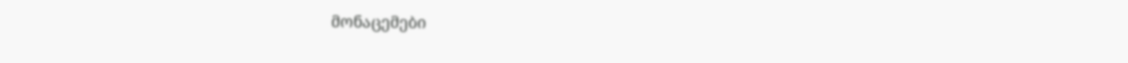მონაცემები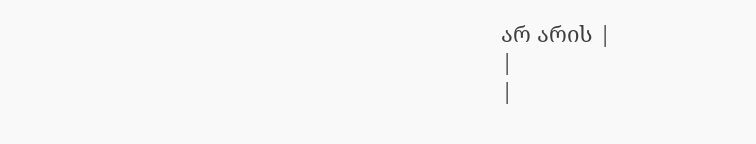არ არის |
|
|